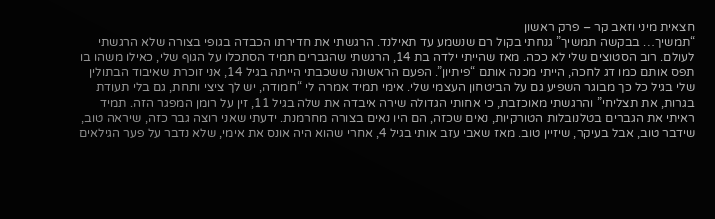חצאית מיני וזאב קר – פרק ראשון
“תמשיך… בבקשה תמשיך” גנחתי בקול רם שנשמע עד תאילנד. הרגשתי את חדירתו הכבדה בגופי בצורה שלא הרגשתי לעולם. רוב הסטוצים שלי לא ככה. מאז שהייתי ילדה בת 14, הרגשתי שהגברים תמיד הסתכלו על הגוף שלי, כאילו משהו בו תפס אותם כמו דג לחכה, הייתי מכנה אותם “פיתיון”. הפעם הראשונה ששכבתי הייתה בגיל 14, אני זוכרת שאיבוד הבתולין שלי בגיל כל כך מבוגר השפיע גם על הביטחון העצמי שלי. אימי תמיד אמרה לי “חמודה, יש לך ציצי ותחת, גם בלי תעודת בגרות, את תצליחי” והרגשתי מאוכזבת, כי אחותי הגדולה שירה איבדה את שלה בגיל 11, זין על רומן המפגר הזה. תמיד ראיתי את הגברים בטלנובלות הטורקיות, נאים שכזה, הם היו נאים בצורה מחרמנת. ידעתי שאני רוצה גבר כזה, שיראה טוב, שידבר טוב, אבל בעיקר, שיזיין טוב. מאז שאבי עזב אותי בגיל 4, אחרי שהוא היה אונס את אימי, שלא נדבר על פער הגילאים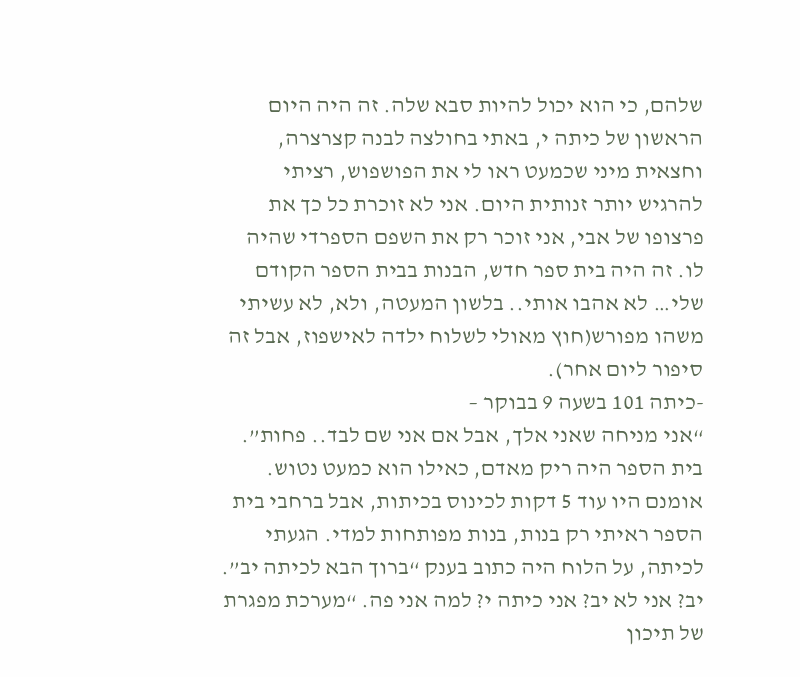שלהם, כי הוא יכול להיות סבא שלה. זה היה היום הראשון של כיתה י, באתי בחולצה לבנה קצרצרה, וחצאית מיני שכמעט ראו לי את הפושפוש, רציתי להרגיש יותר זנותית היום. אני לא זוכרת כל כך את פרצופו של אבי, אני זוכר רק את השפם הספרדי שהיה לו. זה היה בית ספר חדש, הבנות בבית הספר הקודם שלי… לא אהבו אותי.. בלשון המעטה, ולא, לא עשיתי משהו מפורש(חוץ מאולי לשלוח ילדה לאישפוז, אבל זה סיפור ליום אחר).
-כיתה 101 בשעה 9 בבוקר –
“אני מניחה שאני אלך, אבל אם אני שם לבד.. פחות”. בית הספר היה ריק מאדם, כאילו הוא כמעט נטוש. אומנם היו עוד 5 דקות לכינוס בכיתות, אבל ברחבי בית הספר ראיתי רק בנות, בנות מפותחות למדי. הגעתי לכיתה, על הלוח היה כתוב בענק “ברוך הבא לכיתה יב”. יב? אני לא יב? אני כיתה י? למה אני פה. “מערכת מפגרת של תיכון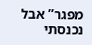מפגר” אבל נכנסתי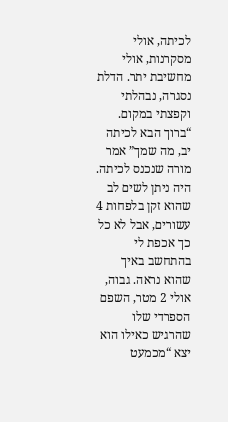לכיתה, אולי מסקרנות, אולי מחשיבת יתר. הדלת נסגרה, נבהלתי וקפצתי במקום. “ברוך הבא לכיתה יב, מה שמך” אמר מורה שנכנס לכיתה. היה ניתן לשים לב שהוא זקן בלפחות 4 עשורים, אבל לא כל כך אכפת לי בהתחשב באיך שהוא נראה. גבוה, אולי 2 מטר, השפם הספרדי שלו שהרגיש כאילו הוא יצא “מכמעט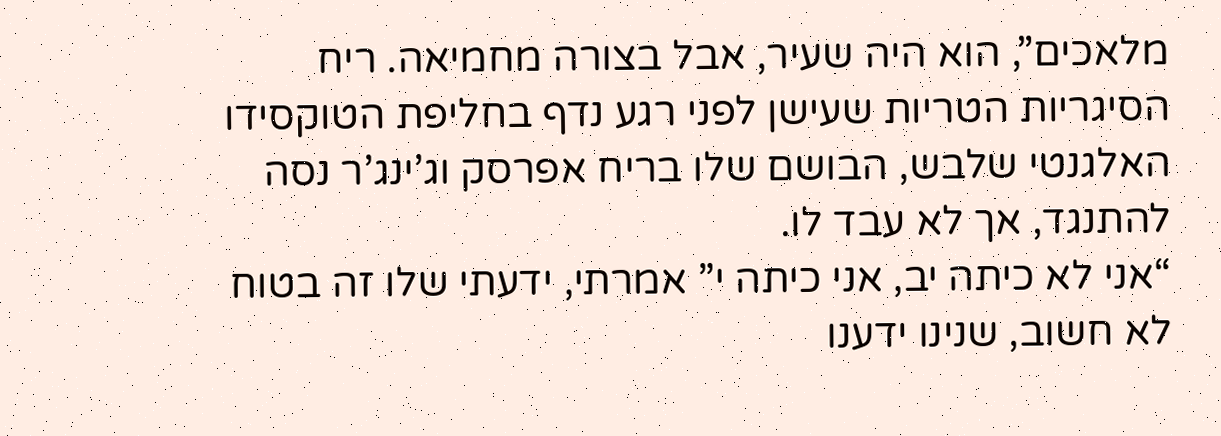מלאכים”, הוא היה שעיר, אבל בצורה מחמיאה. ריח הסיגריות הטריות שעישן לפני רגע נדף בחליפת הטוקסידו האלגנטי שלבש, הבושם שלו בריח אפרסק וג’ינג’ר נסה להתנגד, אך לא עבד לו.
“אני לא כיתה יב, אני כיתה י” אמרתי, ידעתי שלו זה בטוח לא חשוב, שנינו ידענו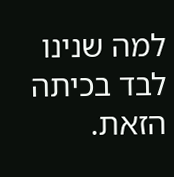למה שנינו לבד בכיתה הזאת.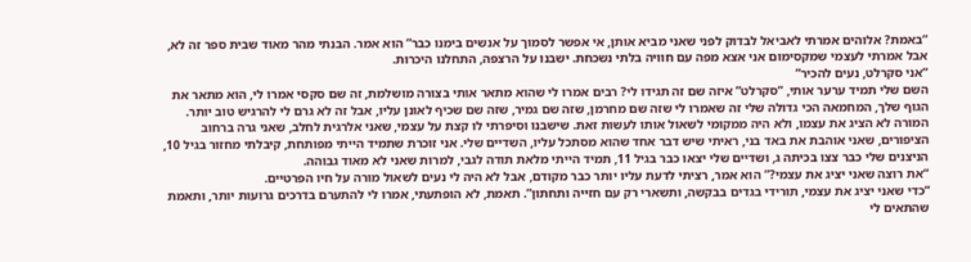“באמת? אלוהים אמרתי לאביאל לבדוק לפני שאני מביא אותן, אי אפשר לסמוך על אנשים בימנו כבר” הוא אמר. הבנתי מהר מאוד שבית ספר זה לא, אבל אמרתי לעצמי שמקסימום אני אצא מפה עם חוויה בלתי נשכחת. ישבנו על הרצפה, התחלנו היכרות.
“אני סקרלט, נעים להכיר”
השם שלי תמיד ערער אותי, “סקרלט” איזה שם זה תגידו לי? רבים אמרו לי שהוא מתאר אותי בצורה מושלמת, זה שם סקסי אמרו לי, הוא מתאר את הגוף שלך, המחמאה הכי גדולה שלי זה שאמרו לי שזה שם מחרמן, שזה שם גמיר, שזה שם שכיף לאונן עליו, אבל זה לא גרם לי להרגיש טוב יותר.
המורה לא הציג את עצמו, ולא היה ממקומי לשאול אותו לעשות זאת. שישבנו וסיפרתי לו קצת על עצמי, שאני אלרגית לחלב, שאני גרה ברחוב הציפורים, שאני אוהבת את באד בני, ראיתי שיש דבר אחד שהוא מסתכל עליו, השדיים שלי. אני זוכרת שתמיד הייתי מפותחת, קיבלתי מחזור בגיל 10, הניצנים שלי כבר צצו בכיתה ג, ושדיים שלי יצאו כבר בגיל 11, תמיד הייתי מלאת תודה לגבי, למרות שאני לא מאוד גבוהה.
“את רוצה שאני יציג את עצמי?” הוא אמר, רציתי לדעת עליו יותר כבר מקודם, אבל לא היה לי נעים לשאול מורה על חיו הפרטיים.
“כדי שאני יציג את עצמי, תורידי בגדים בבקשה, ותשארי רק עם חזייה ותחתון”. תאמת, לא הופתעתי, אמרו לי להתערם בדרכים גרועות יותר, ותאמת שהתאים לי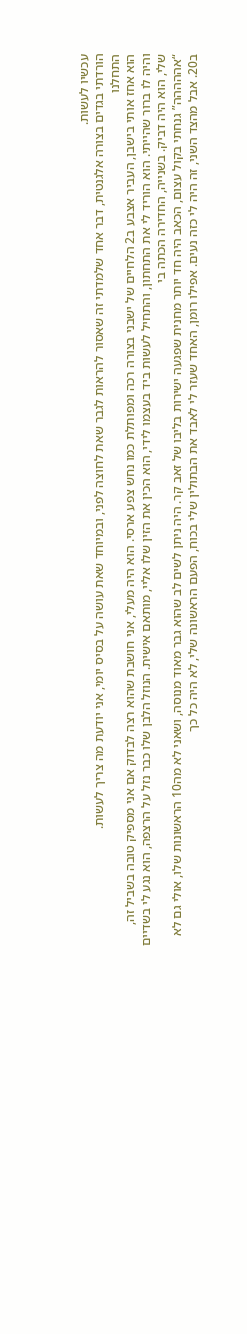עכשיו לעשות.
הורדתי בגדים בצורה אלגנטית, דבר אחד שלמדתי זה שאסור להראות לגבר שאת לחוצה לפני, ובמיוחד שאת עושה על בסיס יומי, אני יודעת מה צריך לעשות.
התחלנו
הוא אחז אותי בישבן, העביר אצבע ב2 הלחיים של ישבני בצורה רכה ומפותלת כמו נחש צפע ארסי. הוא היה מעלי, אני חושבת שהוא רצה לבדוק אם אני מספיק טובה בשביל זה, והיה לו ברור שהייתי. הוא הוריד לי את התחתון, והתחיל לעשות ביד בעצמו לידי, הוא הכין את הזין שלו אליי, מותאם אישית. הנוזל הלבן שלו כבר נזל על הרצפה, הוא נגע לי בשדיים שלי, הוא היה דביק. בשנייה, החדירה הכתה בי
“אההההה” גנחתי בקול עצום, הכאב היה חד יותר מחנית שפגעה ישירות בליבו של זאב קר. היה ניתן לשים לב שהוא גבר מאוד מנוסה, ושאני לא מה10 הראשונות שלו, אולי גם לא ב20. אבל מהצד השני, זה היה לי כזה נעים. אפילו רומן, האחד שעזר לי לאבד את הבתולין שלי בכוח, הפעם הראשונה שלי, לא היה כל כך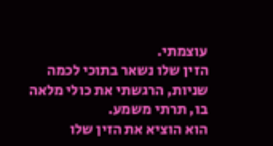עוצמתי.
הזין שלו נשאר בתוכי לכמה שניות, הרגשתי את כולי מלאה בו, תרתי משמע.
הוא הוציא את הזין שלו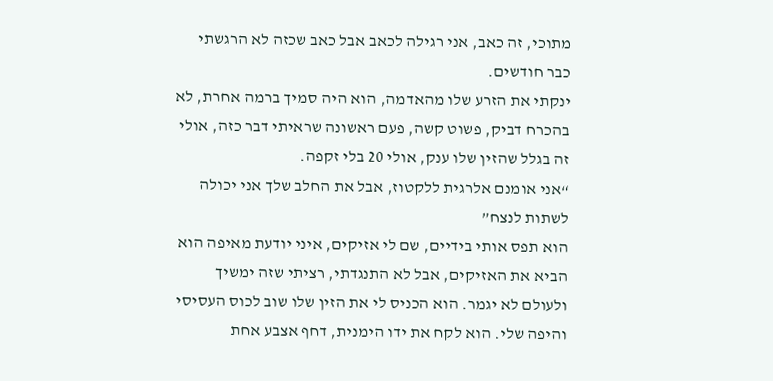מתוכי, זה כאב, אני רגילה לכאב אבל כאב שכזה לא הרגשתי כבר חודשים.
ינקתי את הזרע שלו מהאדמה, הוא היה סמיך ברמה אחרת, לא בהכרח דביק, פשוט קשה, פעם ראשונה שראיתי דבר כזה, אולי זה בגלל שהזין שלו ענק, אולי 20 בלי זקפה.
“אני אומנם אלרגית ללקטוז, אבל את החלב שלך אני יכולה לשתות לנצח”
הוא תפס אותי בידיים, שם לי אזיקים, איני יודעת מאיפה הוא הביא את האזיקים, אבל לא התנגדתי, רציתי שזה ימשיך ולעולם לא יגמר. הוא הכניס לי את הזין שלו שוב לכוס העסיסי והיפה שלי. הוא לקח את ידו הימנית, דחף אצבע אחת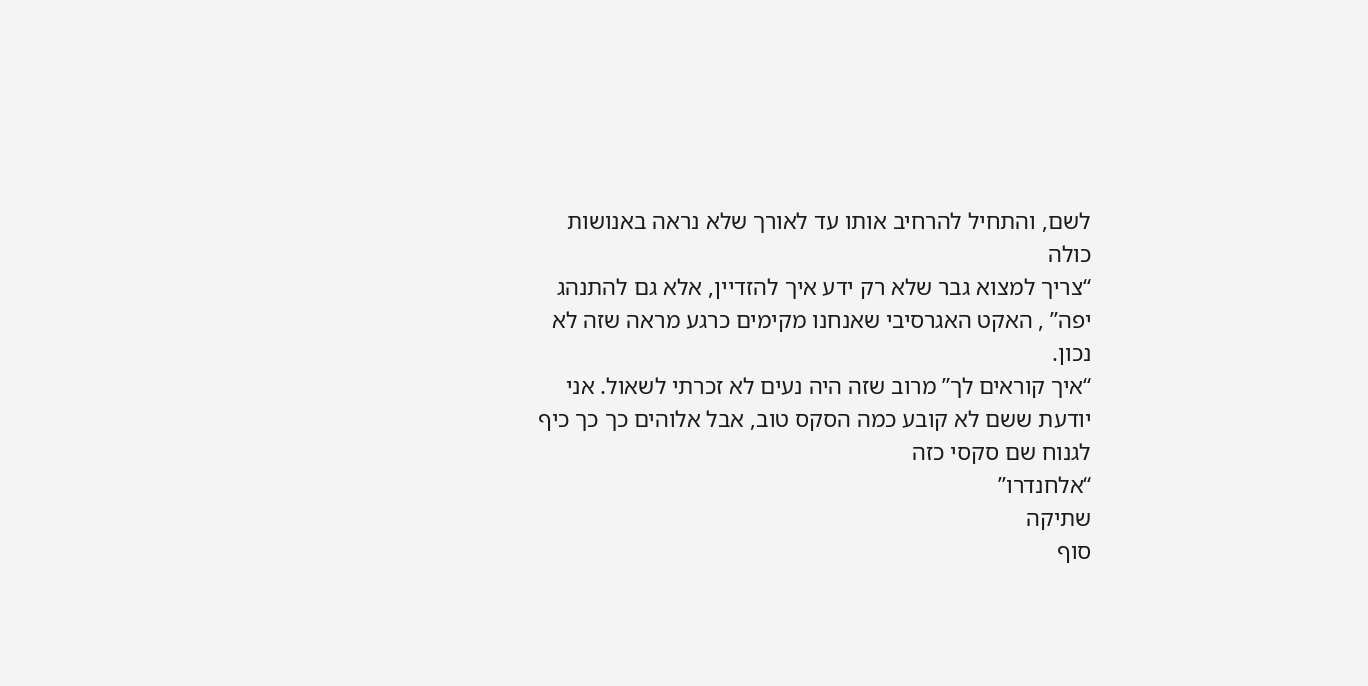לשם, והתחיל להרחיב אותו עד לאורך שלא נראה באנושות כולה
“צריך למצוא גבר שלא רק ידע איך להזדיין, אלא גם להתנהג יפה” , האקט האגרסיבי שאנחנו מקימים כרגע מראה שזה לא נכון.
“איך קוראים לך” מרוב שזה היה נעים לא זכרתי לשאול. אני יודעת ששם לא קובע כמה הסקס טוב, אבל אלוהים כך כך כיף לגנוח שם סקסי כזה
“אלחנדרו”
שתיקה
סוף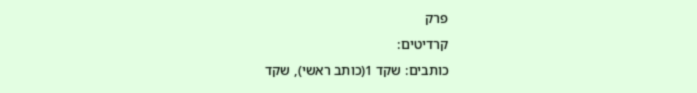פרק
קרדיטים:
כותבים: שקד 1(כותב ראשי), שקד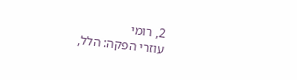2, רומי
עוזרי הפקה: הלל,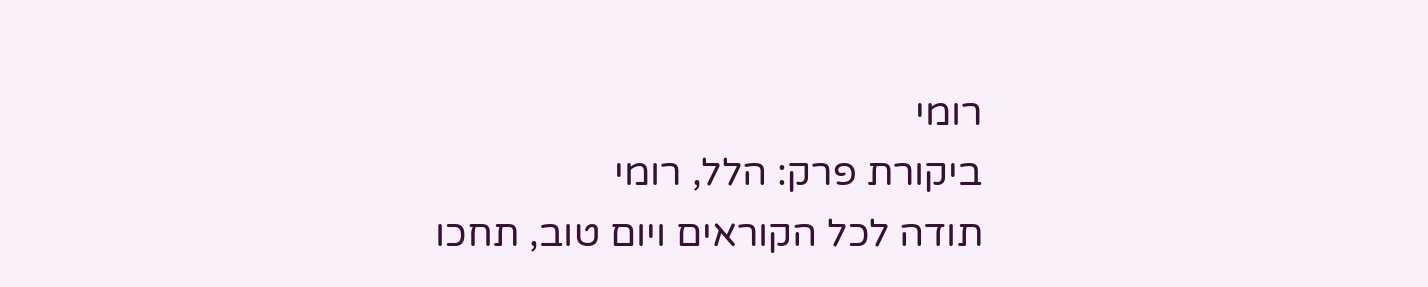רומי
ביקורת פרק: הלל, רומי
תודה לכל הקוראים ויום טוב, תחכו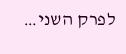לפרק השני…